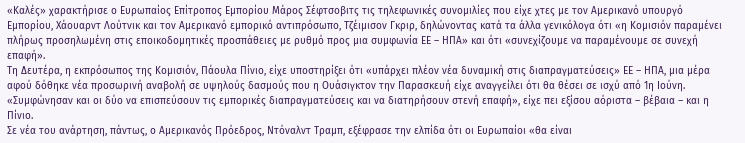«Καλές» χαρακτήρισε ο Ευρωπαίος Επίτροπος Εμπορίου Μάρος Σέφτσοβιτς τις τηλεφωνικές συνομιλίες που είχε χτες με τον Αμερικανό υπουργό Εμπορίου, Χάουαρντ Λούτνικ και τον Αμερικανό εμπορικό αντιπρόσωπο, Τζέιμισον Γκριρ, δηλώνοντας κατά τα άλλα γενικόλογα ότι «η Κομισιόν παραμένει πλήρως προσηλωμένη στις εποικοδομητικές προσπάθειες με ρυθμό προς μια συμφωνία ΕΕ – ΗΠΑ» και ότι «συνεχίζουμε να παραμένουμε σε συνεχή επαφή».
Τη Δευτέρα, η εκπρόσωπος της Κομισιόν, Πάουλα Πίνιο, είχε υποστηρίξει ότι «υπάρχει πλέον νέα δυναμική στις διαπραγματεύσεις» ΕΕ – ΗΠΑ, μια μέρα αφού δόθηκε νέα προσωρινή αναβολή σε υψηλούς δασμούς που η Ουάσιγκτον την Παρασκευή είχε αναγγείλει ότι θα θέσει σε ισχύ από 1η Ιούνη. «Συμφώνησαν και οι δύο να επισπεύσουν τις εμπορικές διαπραγματεύσεις και να διατηρήσουν στενή επαφή», είχε πει εξίσου αόριστα – βέβαια – και η Πίνιο.
Σε νέα του ανάρτηση, πάντως, ο Αμερικανός Πρόεδρος, Ντόναλντ Τραμπ, εξέφρασε την ελπίδα ότι οι Ευρωπαίοι «θα είναι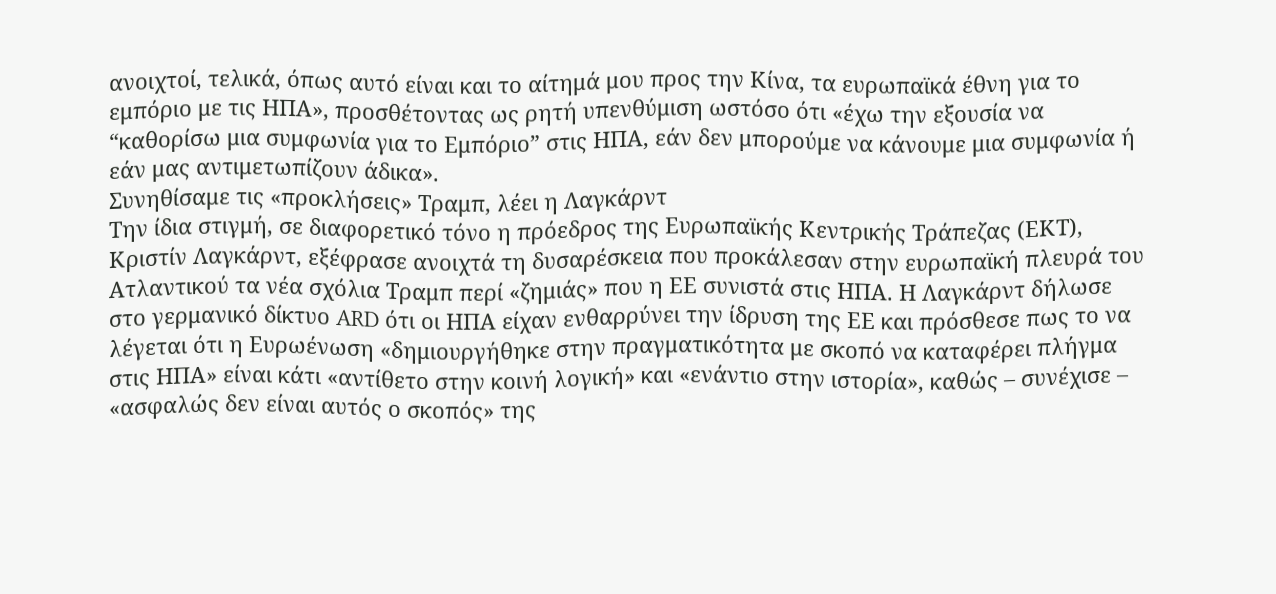ανοιχτοί, τελικά, όπως αυτό είναι και το αίτημά μου προς την Κίνα, τα ευρωπαϊκά έθνη για το εμπόριο με τις ΗΠΑ», προσθέτοντας ως ρητή υπενθύμιση ωστόσο ότι «έχω την εξουσία να “καθορίσω μια συμφωνία για το Εμπόριο” στις ΗΠΑ, εάν δεν μπορούμε να κάνουμε μια συμφωνία ή εάν μας αντιμετωπίζουν άδικα».
Συνηθίσαμε τις «προκλήσεις» Τραμπ, λέει η Λαγκάρντ
Την ίδια στιγμή, σε διαφορετικό τόνο η πρόεδρος της Ευρωπαϊκής Κεντρικής Τράπεζας (ΕΚΤ), Κριστίν Λαγκάρντ, εξέφρασε ανοιχτά τη δυσαρέσκεια που προκάλεσαν στην ευρωπαϊκή πλευρά του Ατλαντικού τα νέα σχόλια Τραμπ περί «ζημιάς» που η ΕΕ συνιστά στις ΗΠΑ. Η Λαγκάρντ δήλωσε στο γερμανικό δίκτυο ARD ότι οι ΗΠΑ είχαν ενθαρρύνει την ίδρυση της ΕΕ και πρόσθεσε πως το να λέγεται ότι η Ευρωένωση «δημιουργήθηκε στην πραγματικότητα με σκοπό να καταφέρει πλήγμα στις ΗΠΑ» είναι κάτι «αντίθετο στην κοινή λογική» και «ενάντιο στην ιστορία», καθώς – συνέχισε – «ασφαλώς δεν είναι αυτός ο σκοπός» της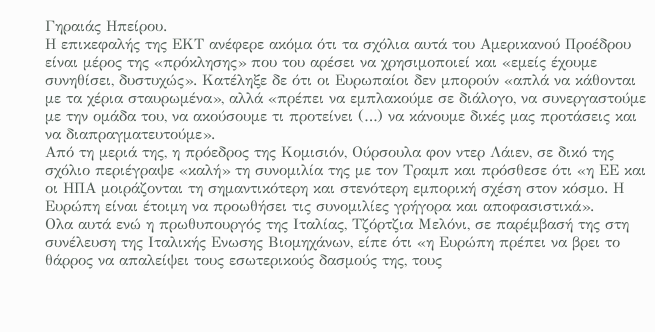Γηραιάς Ηπείρου.
Η επικεφαλής της ΕΚΤ ανέφερε ακόμα ότι τα σχόλια αυτά του Αμερικανού Προέδρου είναι μέρος της «πρόκλησης» που του αρέσει να χρησιμοποιεί και «εμείς έχουμε συνηθίσει, δυστυχώς». Κατέληξε δε ότι οι Ευρωπαίοι δεν μπορούν «απλά να κάθονται με τα χέρια σταυρωμένα», αλλά «πρέπει να εμπλακούμε σε διάλογο, να συνεργαστούμε με την ομάδα του, να ακούσουμε τι προτείνει (…) να κάνουμε δικές μας προτάσεις και να διαπραγματευτούμε».
Από τη μεριά της, η πρόεδρος της Κομισιόν, Ούρσουλα φον ντερ Λάιεν, σε δικό της σχόλιο περιέγραψε «καλή» τη συνομιλία της με τον Τραμπ και πρόσθεσε ότι «η ΕΕ και οι ΗΠΑ μοιράζονται τη σημαντικότερη και στενότερη εμπορική σχέση στον κόσμο. Η Ευρώπη είναι έτοιμη να προωθήσει τις συνομιλίες γρήγορα και αποφασιστικά».
Ολα αυτά ενώ η πρωθυπουργός της Ιταλίας, Τζόρτζια Μελόνι, σε παρέμβασή της στη συνέλευση της Ιταλικής Ενωσης Βιομηχάνων, είπε ότι «η Ευρώπη πρέπει να βρει το θάρρος να απαλείψει τους εσωτερικούς δασμούς της, τους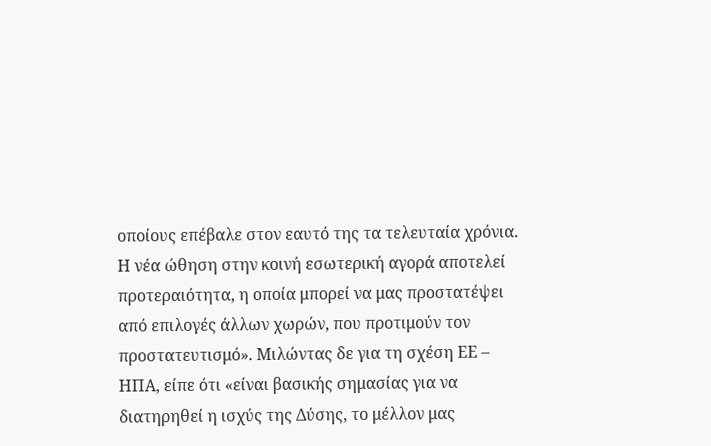οποίους επέβαλε στον εαυτό της τα τελευταία χρόνια. Η νέα ώθηση στην κοινή εσωτερική αγορά αποτελεί προτεραιότητα, η οποία μπορεί να μας προστατέψει από επιλογές άλλων χωρών, που προτιμούν τον προστατευτισμό». Μιλώντας δε για τη σχέση ΕΕ – ΗΠΑ, είπε ότι «είναι βασικής σημασίας για να διατηρηθεί η ισχύς της Δύσης, το μέλλον μας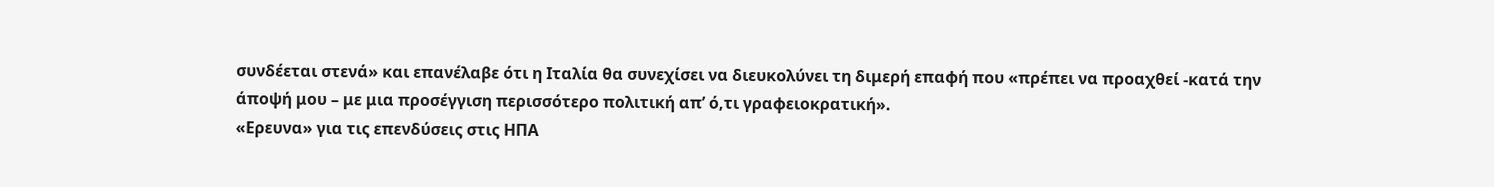συνδέεται στενά» και επανέλαβε ότι η Ιταλία θα συνεχίσει να διευκολύνει τη διμερή επαφή που «πρέπει να προαχθεί -κατά την άποψή μου – με μια προσέγγιση περισσότερο πολιτική απ’ ό,τι γραφειοκρατική».
«Ερευνα» για τις επενδύσεις στις ΗΠΑ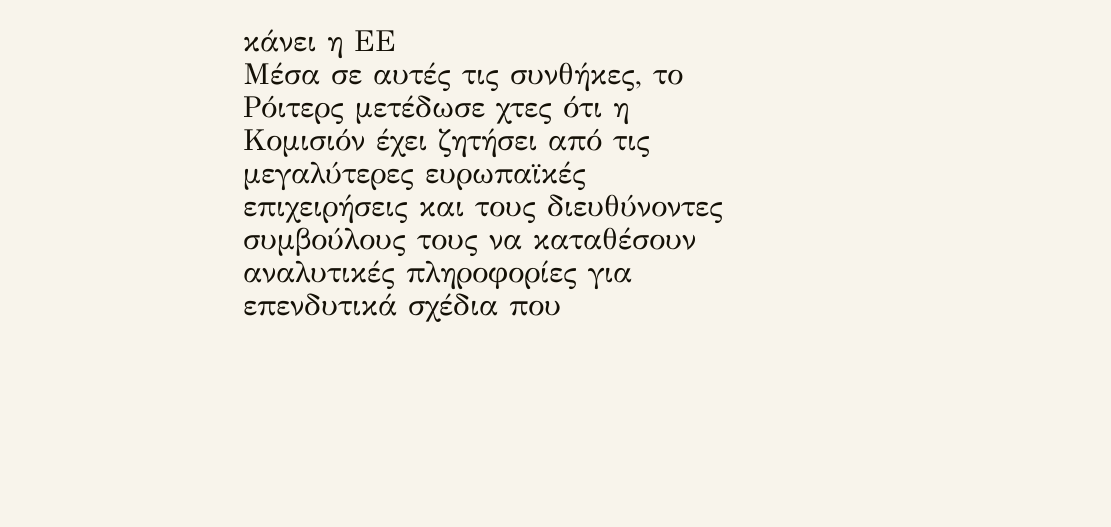κάνει η ΕΕ
Μέσα σε αυτές τις συνθήκες, το Ρόιτερς μετέδωσε χτες ότι η Κομισιόν έχει ζητήσει από τις μεγαλύτερες ευρωπαϊκές επιχειρήσεις και τους διευθύνοντες συμβούλους τους να καταθέσουν αναλυτικές πληροφορίες για επενδυτικά σχέδια που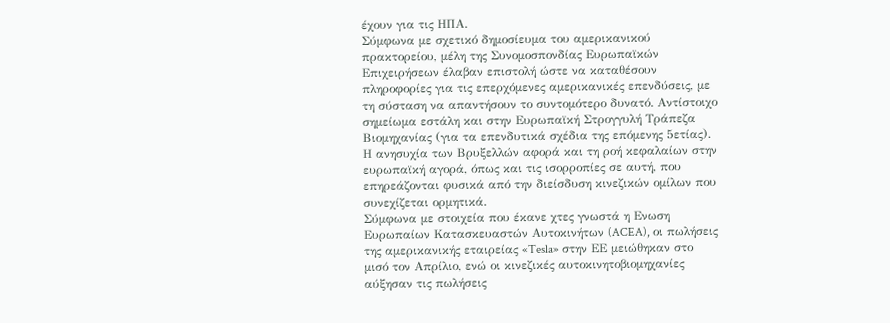έχουν για τις ΗΠΑ.
Σύμφωνα με σχετικό δημοσίευμα του αμερικανικού πρακτορείου, μέλη της Συνομοσπονδίας Ευρωπαϊκών Επιχειρήσεων έλαβαν επιστολή ώστε να καταθέσουν πληροφορίες για τις επερχόμενες αμερικανικές επενδύσεις, με τη σύσταση να απαντήσουν το συντομότερο δυνατό. Αντίστοιχο σημείωμα εστάλη και στην Ευρωπαϊκή Στρογγυλή Τράπεζα Βιομηχανίας (για τα επενδυτικά σχέδια της επόμενης 5ετίας).
Η ανησυχία των Βρυξελλών αφορά και τη ροή κεφαλαίων στην ευρωπαϊκή αγορά, όπως και τις ισορροπίες σε αυτή, που επηρεάζονται φυσικά από την διείσδυση κινεζικών ομίλων που συνεχίζεται ορμητικά.
Σύμφωνα με στοιχεία που έκανε χτες γνωστά η Ενωση Ευρωπαίων Κατασκευαστών Αυτοκινήτων (ACEA), οι πωλήσεις της αμερικανικής εταιρείας «Tesla» στην ΕΕ μειώθηκαν στο μισό τον Απρίλιο, ενώ οι κινεζικές αυτοκινητοβιομηχανίες αύξησαν τις πωλήσεις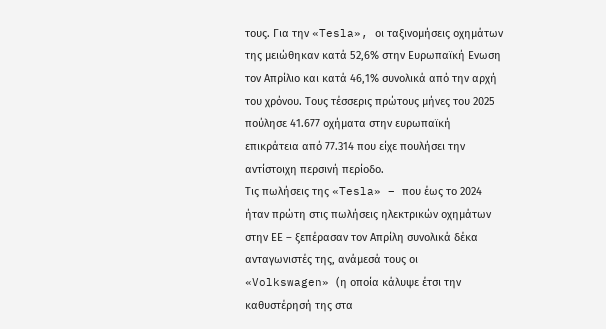τους. Για την «Tesla», οι ταξινομήσεις οχημάτων της μειώθηκαν κατά 52,6% στην Ευρωπαϊκή Ενωση τον Απρίλιο και κατά 46,1% συνολικά από την αρχή του χρόνου. Τους τέσσερις πρώτους μήνες του 2025 πούλησε 41.677 οχήματα στην ευρωπαϊκή επικράτεια από 77.314 που είχε πουλήσει την αντίστοιχη περσινή περίοδο.
Τις πωλήσεις της «Tesla» – που έως το 2024 ήταν πρώτη στις πωλήσεις ηλεκτρικών οχημάτων στην ΕΕ – ξεπέρασαν τον Απρίλη συνολικά δέκα ανταγωνιστές της, ανάμεσά τους οι «Volkswagen» (η οποία κάλυψε έτσι την καθυστέρησή της στα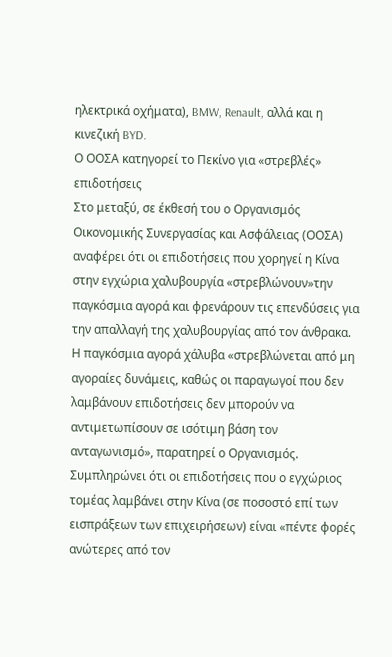ηλεκτρικά οχήματα), BMW, Renault, αλλά και η κινεζική BYD.
Ο ΟΟΣΑ κατηγορεί το Πεκίνο για «στρεβλές» επιδοτήσεις
Στο μεταξύ, σε έκθεσή του ο Οργανισμός Οικονομικής Συνεργασίας και Ασφάλειας (ΟΟΣΑ) αναφέρει ότι οι επιδοτήσεις που χορηγεί η Κίνα στην εγχώρια χαλυβουργία «στρεβλώνουν»την παγκόσμια αγορά και φρενάρουν τις επενδύσεις για την απαλλαγή της χαλυβουργίας από τον άνθρακα. Η παγκόσμια αγορά χάλυβα «στρεβλώνεται από μη αγοραίες δυνάμεις, καθώς οι παραγωγοί που δεν λαμβάνουν επιδοτήσεις δεν μπορούν να αντιμετωπίσουν σε ισότιμη βάση τον ανταγωνισμό», παρατηρεί ο Οργανισμός.
Συμπληρώνει ότι οι επιδοτήσεις που ο εγχώριος τομέας λαμβάνει στην Κίνα (σε ποσοστό επί των εισπράξεων των επιχειρήσεων) είναι «πέντε φορές ανώτερες από τον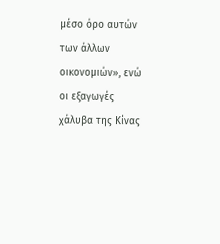μέσο όρο αυτών των άλλων οικονομιών», ενώ οι εξαγωγές χάλυβα της Κίνας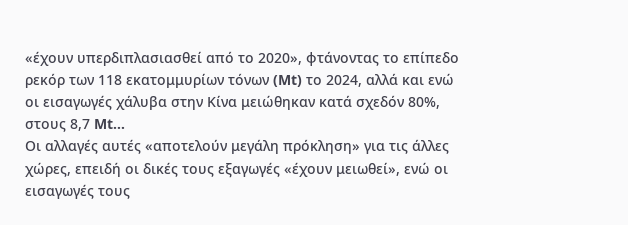«έχουν υπερδιπλασιασθεί από το 2020», φτάνοντας το επίπεδο ρεκόρ των 118 εκατομμυρίων τόνων (Mt) το 2024, αλλά και ενώ οι εισαγωγές χάλυβα στην Κίνα μειώθηκαν κατά σχεδόν 80%, στους 8,7 Mt…
Οι αλλαγές αυτές «αποτελούν μεγάλη πρόκληση» για τις άλλες χώρες, επειδή οι δικές τους εξαγωγές «έχουν μειωθεί», ενώ οι εισαγωγές τους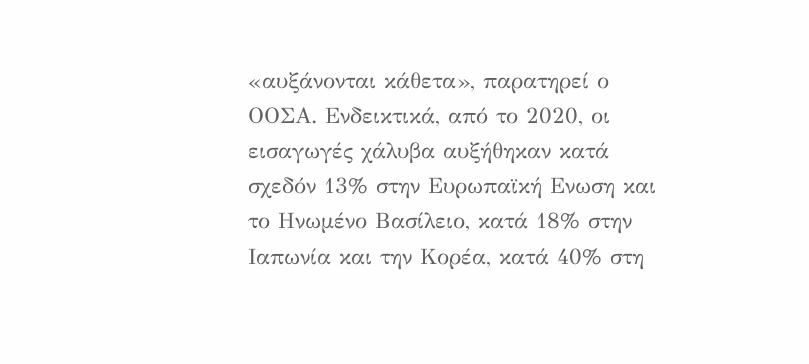«αυξάνονται κάθετα», παρατηρεί ο ΟΟΣΑ. Ενδεικτικά, από το 2020, οι εισαγωγές χάλυβα αυξήθηκαν κατά σχεδόν 13% στην Ευρωπαϊκή Ενωση και το Ηνωμένο Βασίλειο, κατά 18% στην Ιαπωνία και την Κορέα, κατά 40% στη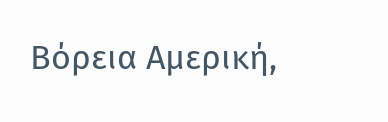Βόρεια Αμερική,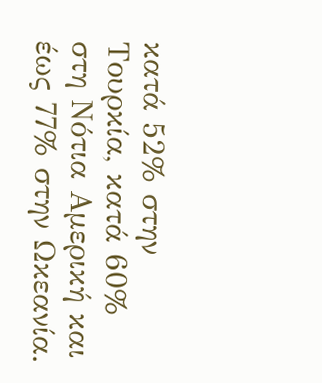κατά 52% στην Τουρκία, κατά 60% στη Νότια Αμερική και έως 77% στην Ωκεανία.